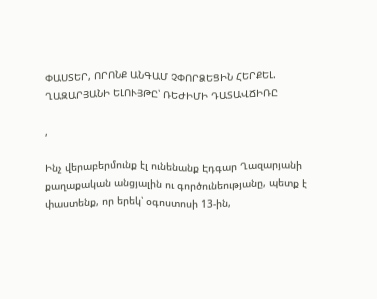ՓԱՍՏԵՐ, ՈՐՈՆՔ ԱՆԳԱՄ ՉՓՈՐՁԵՑԻՆ ՀԵՐՔԵԼ. ՂԱԶԱՐՅԱՆԻ ԵԼՈՒՅԹԸ՝ ՌԵԺԻՄԻ ԴԱՏԱՎՃԻՌԸ

,

Ինչ վերաբերմունք էլ ունենանք Էդգար Ղազարյանի քաղաքական անցյալին ու գործունեությանը, պետք է փաստենք, որ երեկ՝ օգոստոսի 13-ին,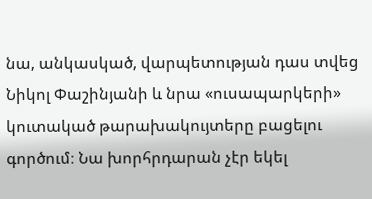նա, անկասկած, վարպետության դաս տվեց Նիկոլ Փաշինյանի և նրա «ուսապարկերի» կուտակած թարախակույտերը բացելու գործում։ Նա խորհրդարան չէր եկել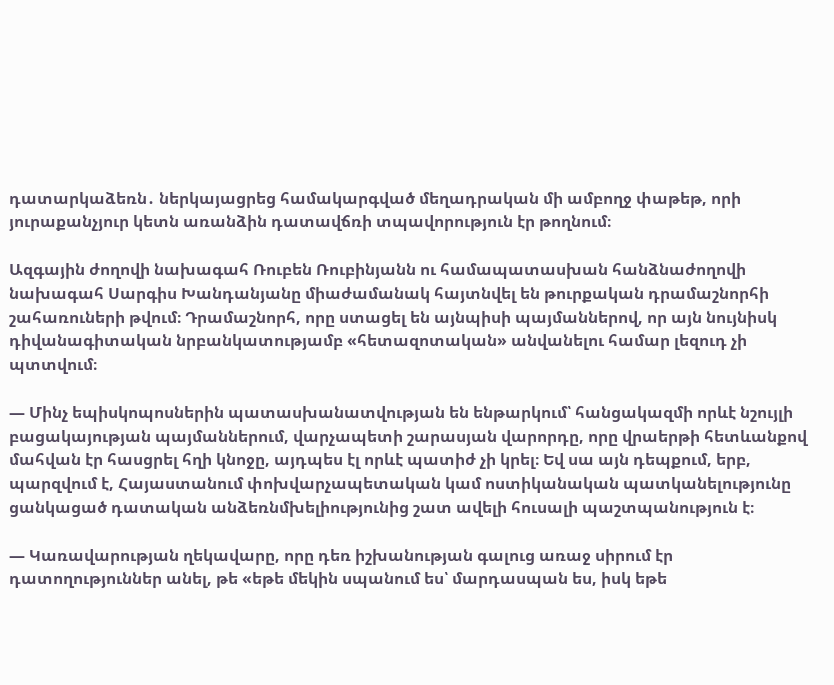դատարկաձեռն․ ներկայացրեց համակարգված մեղադրական մի ամբողջ փաթեթ, որի յուրաքանչյուր կետն առանձին դատավճռի տպավորություն էր թողնում։

Ազգային ժողովի նախագահ Ռուբեն Ռուբինյանն ու համապատասխան հանձնաժողովի նախագահ Սարգիս Խանդանյանը միաժամանակ հայտնվել են թուրքական դրամաշնորհի շահառուների թվում։ Դրամաշնորհ, որը ստացել են այնպիսի պայմաններով, որ այն նույնիսկ դիվանագիտական նրբանկատությամբ «հետազոտական» անվանելու համար լեզուդ չի պտտվում։

— Մինչ եպիսկոպոսներին պատասխանատվության են ենթարկում՝ հանցակազմի որևէ նշույլի բացակայության պայմաններում, վարչապետի շարասյան վարորդը, որը վրաերթի հետևանքով մահվան էր հասցրել հղի կնոջը, այդպես էլ որևէ պատիժ չի կրել։ Եվ սա այն դեպքում, երբ, պարզվում է, Հայաստանում փոխվարչապետական կամ ոստիկանական պատկանելությունը ցանկացած դատական անձեռնմխելիությունից շատ ավելի հուսալի պաշտպանություն է։

— Կառավարության ղեկավարը, որը դեռ իշխանության գալուց առաջ սիրում էր դատողություններ անել, թե «եթե մեկին սպանում ես՝ մարդասպան ես, իսկ եթե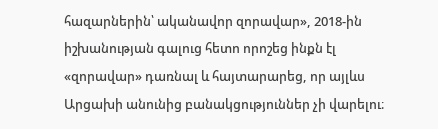հազարներին՝ ականավոր զորավար», 2018-ին իշխանության գալուց հետո որոշեց ինքն էլ «զորավար» դառնալ և հայտարարեց, որ այլևս Արցախի անունից բանակցություններ չի վարելու։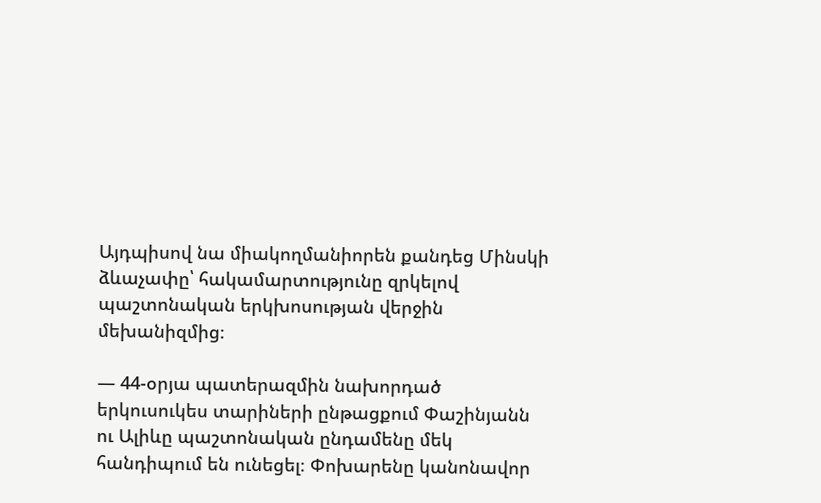Այդպիսով նա միակողմանիորեն քանդեց Մինսկի ձևաչափը՝ հակամարտությունը զրկելով պաշտոնական երկխոսության վերջին մեխանիզմից։

— 44-օրյա պատերազմին նախորդած երկուսուկես տարիների ընթացքում Փաշինյանն ու Ալիևը պաշտոնական ընդամենը մեկ հանդիպում են ունեցել։ Փոխարենը կանոնավոր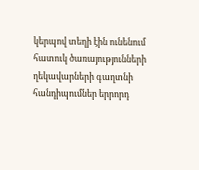կերպով տեղի էին ունենում հատուկ ծառայությունների ղեկավարների գաղտնի հանդիպումներ երրորդ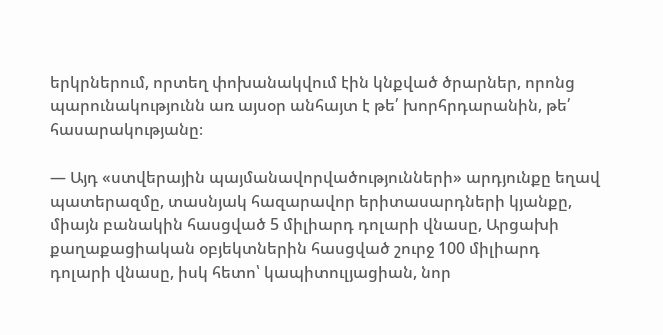երկրներում, որտեղ փոխանակվում էին կնքված ծրարներ, որոնց պարունակությունն առ այսօր անհայտ է թե՛ խորհրդարանին, թե՛ հասարակությանը։

— Այդ «ստվերային պայմանավորվածությունների» արդյունքը եղավ պատերազմը, տասնյակ հազարավոր երիտասարդների կյանքը, միայն բանակին հասցված 5 միլիարդ դոլարի վնասը, Արցախի քաղաքացիական օբյեկտներին հասցված շուրջ 100 միլիարդ դոլարի վնասը, իսկ հետո՝ կապիտուլյացիան, նոր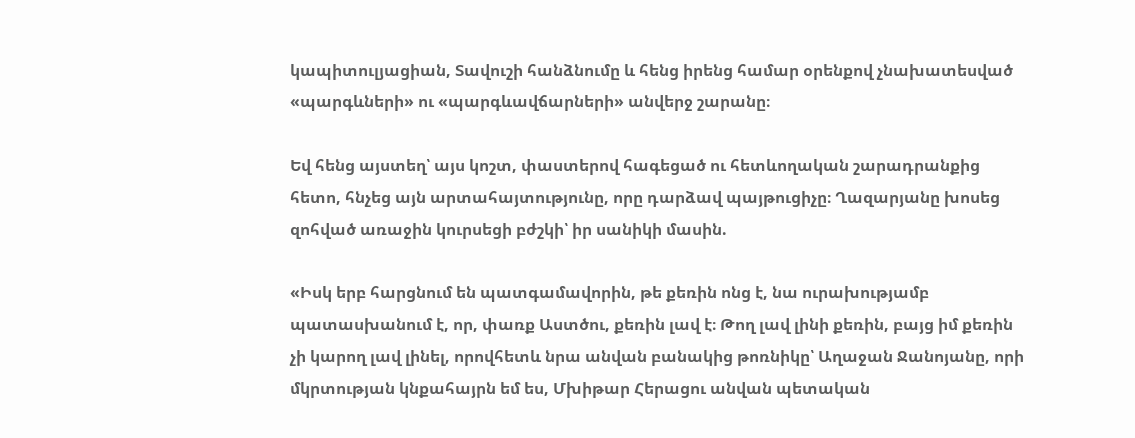կապիտուլյացիան, Տավուշի հանձնումը և հենց իրենց համար օրենքով չնախատեսված «պարգևների» ու «պարգևավճարների» անվերջ շարանը։

Եվ հենց այստեղ՝ այս կոշտ, փաստերով հագեցած ու հետևողական շարադրանքից հետո, հնչեց այն արտահայտությունը, որը դարձավ պայթուցիչը։ Ղազարյանը խոսեց զոհված առաջին կուրսեցի բժշկի՝ իր սանիկի մասին.

«Իսկ երբ հարցնում են պատգամավորին, թե քեռին ոնց է, նա ուրախությամբ պատասխանում է, որ, փառք Աստծու, քեռին լավ է։ Թող լավ լինի քեռին, բայց իմ քեռին չի կարող լավ լինել, որովհետև նրա անվան բանակից թոռնիկը՝ Աղաջան Ջանոյանը, որի մկրտության կնքահայրն եմ ես, Մխիթար Հերացու անվան պետական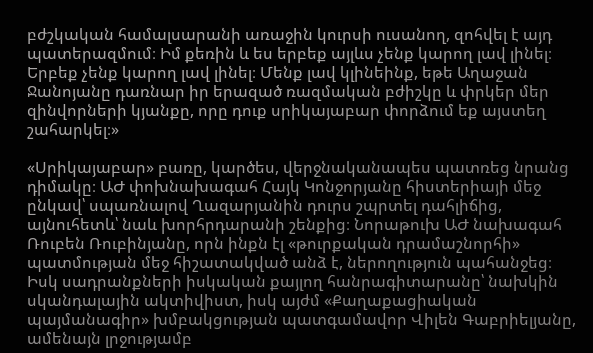բժշկական համալսարանի առաջին կուրսի ուսանող, զոհվել է այդ պատերազմում։ Իմ քեռին և ես երբեք այլևս չենք կարող լավ լինել։ Երբեք չենք կարող լավ լինել։ Մենք լավ կլինեինք, եթե Աղաջան Ջանոյանը դառնար իր երազած ռազմական բժիշկը և փրկեր մեր զինվորների կյանքը, որը դուք սրիկայաբար փորձում եք այստեղ շահարկել։»

«Սրիկայաբար» բառը, կարծես, վերջնականապես պատռեց նրանց դիմակը։ ԱԺ փոխնախագահ Հայկ Կոնջորյանը հիստերիայի մեջ ընկավ՝ սպառնալով Ղազարյանին դուրս շպրտել դահլիճից, այնուհետև՝ նաև խորհրդարանի շենքից։ Նորաթուխ ԱԺ նախագահ Ռուբեն Ռուբինյանը, որն ինքն էլ «թուրքական դրամաշնորհի» պատմության մեջ հիշատակված անձ է, ներողություն պահանջեց։ Իսկ սադրանքների իսկական քայլող հանրագիտարանը՝ նախկին սկանդալային ակտիվիստ, իսկ այժմ «Քաղաքացիական պայմանագիր» խմբակցության պատգամավոր Վիլեն Գաբրիելյանը, ամենայն լրջությամբ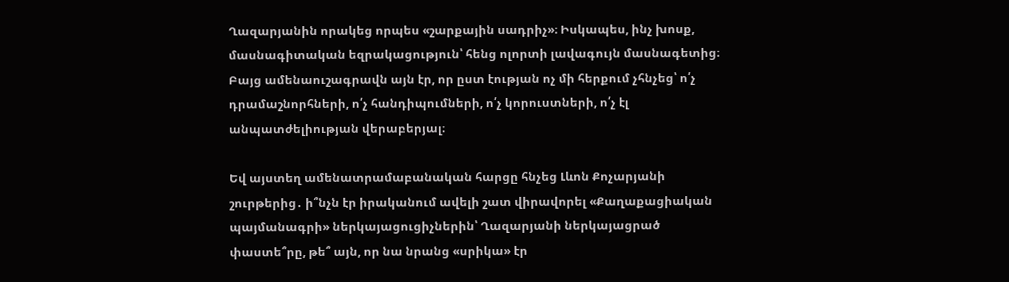Ղազարյանին որակեց որպես «շարքային սադրիչ»։ Իսկապես, ինչ խոսք, մասնագիտական եզրակացություն՝ հենց ոլորտի լավագույն մասնագետից։ Բայց ամենաուշագրավն այն էր, որ ըստ էության ոչ մի հերքում չհնչեց՝ ո՛չ դրամաշնորհների, ո՛չ հանդիպումների, ո՛չ կորուստների, ո՛չ էլ անպատժելիության վերաբերյալ։

Եվ այստեղ ամենատրամաբանական հարցը հնչեց Լևոն Քոչարյանի շուրթերից․ ի՞նչն էր իրականում ավելի շատ վիրավորել «Քաղաքացիական պայմանագրի» ներկայացուցիչներին՝ Ղազարյանի ներկայացրած փաստե՞րը, թե՞ այն, որ նա նրանց «սրիկա» էր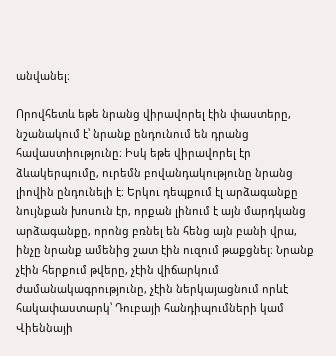անվանել։

Որովհետև եթե նրանց վիրավորել էին փաստերը, նշանակում է՝ նրանք ընդունում են դրանց հավաստիությունը։ Իսկ եթե վիրավորել էր ձևակերպումը, ուրեմն բովանդակությունը նրանց լիովին ընդունելի է։ Երկու դեպքում էլ արձագանքը նույնքան խոսուն էր, որքան լինում է այն մարդկանց արձագանքը, որոնց բռնել են հենց այն բանի վրա, ինչը նրանք ամենից շատ էին ուզում թաքցնել։ Նրանք չէին հերքում թվերը, չէին վիճարկում ժամանակագրությունը, չէին ներկայացնում որևէ հակափաստարկ՝ Դուբայի հանդիպումների կամ Վիեննայի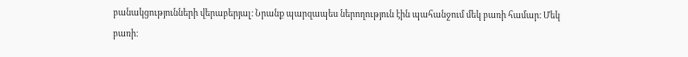բանակցությունների վերաբերյալ։ Նրանք պարզապես ներողություն էին պահանջում մեկ բառի համար։ Մեկ բառի։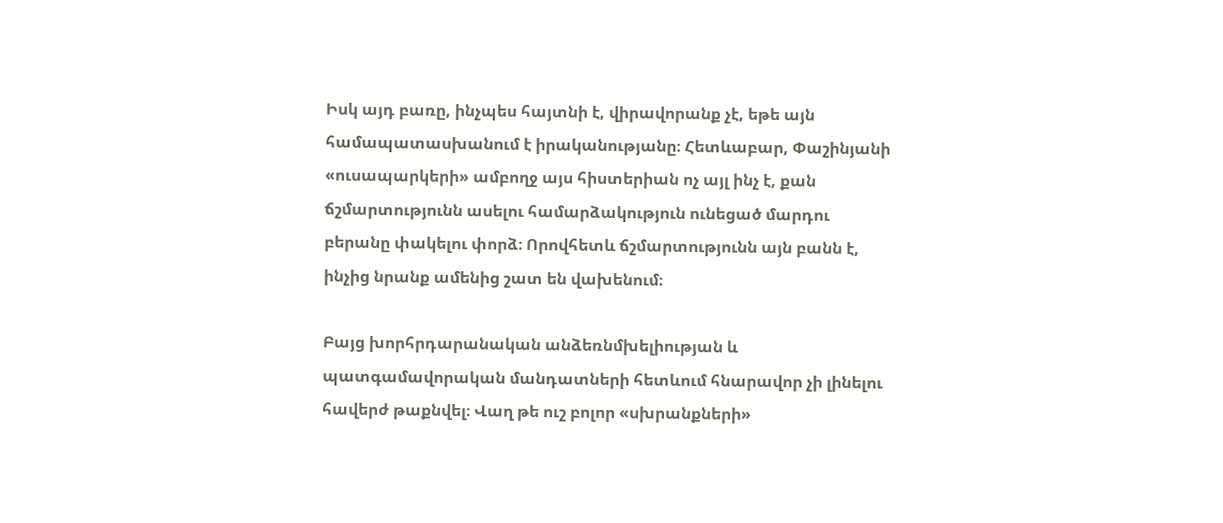Իսկ այդ բառը, ինչպես հայտնի է, վիրավորանք չէ, եթե այն համապատասխանում է իրականությանը։ Հետևաբար, Փաշինյանի «ուսապարկերի» ամբողջ այս հիստերիան ոչ այլ ինչ է, քան ճշմարտությունն ասելու համարձակություն ունեցած մարդու բերանը փակելու փորձ։ Որովհետև ճշմարտությունն այն բանն է, ինչից նրանք ամենից շատ են վախենում։

Բայց խորհրդարանական անձեռնմխելիության և պատգամավորական մանդատների հետևում հնարավոր չի լինելու հավերժ թաքնվել։ Վաղ թե ուշ բոլոր «սխրանքների»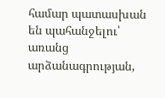համար պատասխան են պահանջելու՝ առանց արձանագրության,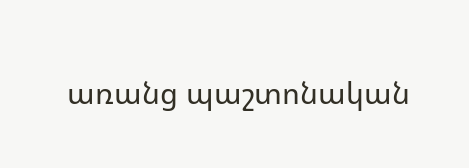առանց պաշտոնական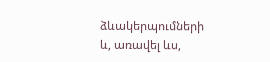ձևակերպումների և, առավել ևս,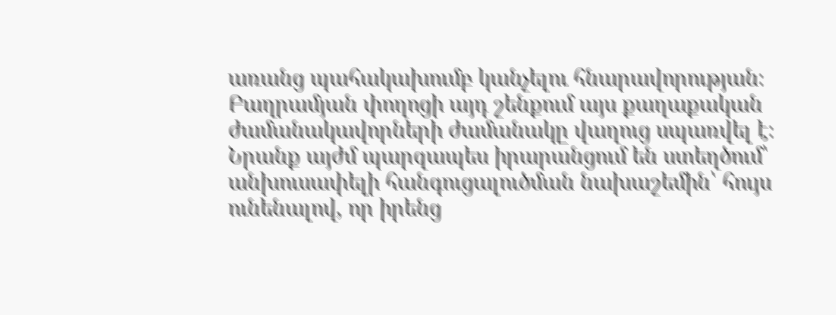առանց պահակախումբ կանչելու հնարավորության։ Բաղրամյան փողոցի այդ շենքում այս քաղաքական ժամանակավորների ժամանակը վաղուց սպառվել է։ Նրանք այժմ պարզապես իրարանցում են ստեղծում՝ անխուսափելի հանգուցալուծման նախաշեմին՝ հույս ունենալով, որ իրենց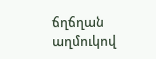ճղճղան աղմուկով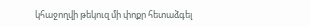կհաջողվի թեկուզ մի փոքր հետաձգել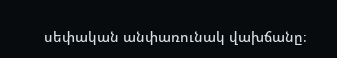սեփական անփառունակ վախճանը։